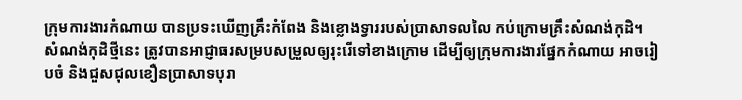ក្រុមការងារកំណាយ បានប្រទះឃើញគ្រឹះកំពែង និងខ្លោងទ្វាររបស់ប្រាសាទលលៃ កប់ក្រោមគ្រឹះសំណង់កុដិ។ សំណង់កុដិថ្មីនេះ ត្រូវបានអាជ្ញាធរសម្របសម្រួលឲ្យរុះរើទៅខាងក្រោម ដើម្បីឲ្យក្រុមការងារផ្នែកកំណាយ អាចរៀបចំ និងជួសជុលខឿនប្រាសាទបុរា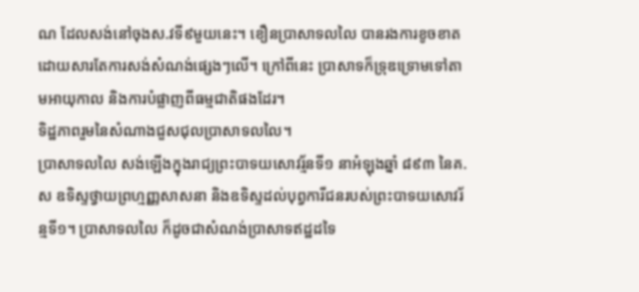ណ ដែលសង់នៅចុងស.វទី៩មួយនេះ។ ខឿនប្រាសាទលលៃ បានរងការខូចខាត ដោយសារតែការសង់សំណង់ផ្សេងៗលើ។ ក្រៅពីនេះ ប្រាសាទក៏ទ្រុឌទ្រោមទៅតាមអាយុកាល និងការបំផ្លាញពីធម្មជាតិផងដែរ។
ទិដ្ឋភាពរួមនៃសំណាងជួសជុលប្រាសាទលលៃ។
ប្រាសាទលលៃ សង់ឡើងក្នុងរាជ្យព្រះបាទយសោវរ្ម័នទី១ នាអំឡុងឆ្នាំ ៨៩៣ នៃគ.ស ឧទិស្ទថ្វាយព្រហ្មញ្ញសាសនា និងឧទិស្ទដល់បុព្វការីជនរបស់ព្រះបាទយសោវរ័ន្មទី១។ ប្រាសាទលលៃ ក៏ដូចជាសំណង់ប្រាសាទឥដ្ឋដទៃ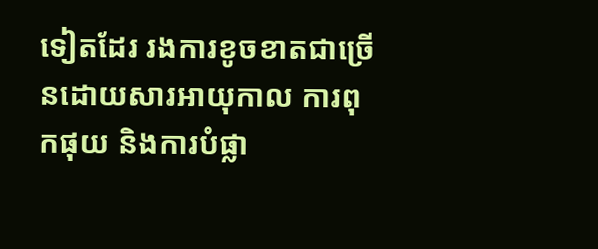ទៀតដែរ រងការខូចខាតជាច្រើនដោយសារអាយុកាល ការពុកផុយ និងការបំផ្លា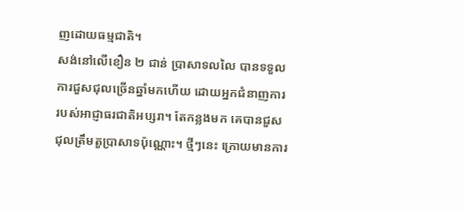ញដោយធម្មជាតិ។
សង់នៅលើខឿន ២ ជាន់ ប្រាសាទលលៃ បានទទួលការជួសជុលច្រើនឆ្នាំមកហើយ ដោយអ្នកជំនាញការ របស់អាជ្ញាធរជាតិអប្សរា។ តែកន្លងមក គេបានជួសជុលត្រឹមតួប្រាសាទប៉ុណ្ណោះ។ ថ្មីៗនេះ ក្រោយមានការ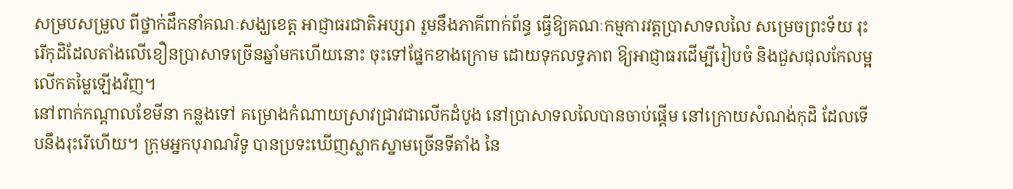សម្របសម្រួល ពីថ្នាក់ដឹកនាំគណៈសង្ឃខេត្ត អាជ្ញាធរជាតិអប្សរា រួមនឹងភាគីពាក់ព័ន្ធ ធ្វើឱ្យគណៈកម្មការវត្តប្រាសាទលលៃ សម្រេចព្រះទ័យ រុះរើកុដិដែលតាំងលើខឿនប្រាសាទច្រើនឆ្នាំមកហើយនោះ ចុះទៅផ្នែកខាងក្រោម ដោយទុកលទ្ធភាព ឱ្យអាជ្ញាធរដើម្បីរៀបចំ និងជួសជុលកែលម្អ លើកតម្លៃឡើងវិញ។
នៅពាក់កណ្ដាលខែមីនា កន្លងទៅ គម្រោងកំណាយស្រាវជ្រាវជាលើកដំបូង នៅប្រាសាទលលៃបានចាប់ផ្តើម នៅក្រោយសំណង់កុដិ ដែលទើបនឹងរុះរើហើយ។ ក្រុមអ្នកបុរាណវិទូ បានប្រទះឃើញស្លាកស្នាមច្រើនទីតាំង នៃ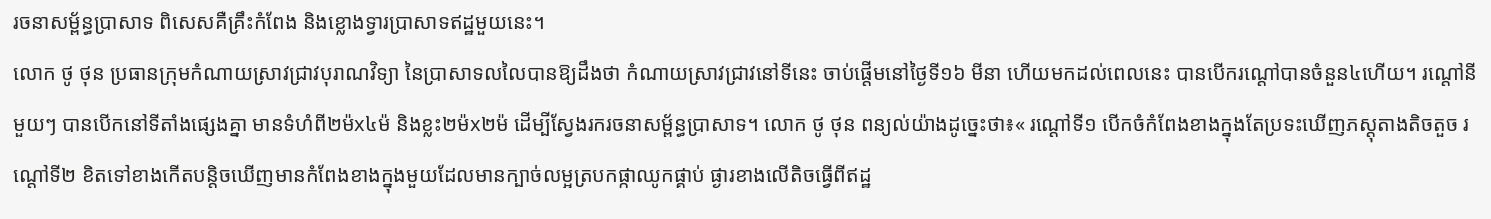រចនាសម្ព័ន្ធប្រាសាទ ពិសេសគឺគ្រឹះកំពែង និងខ្លោងទ្វារប្រាសាទឥដ្ឋមួយនេះ។
លោក ថូ ថុន ប្រធានក្រុមកំណាយស្រាវជ្រាវបុរាណវិទ្យា នៃប្រាសាទលលៃបានឱ្យដឹងថា កំណាយស្រាវជ្រាវនៅទីនេះ ចាប់ផ្តើមនៅថ្ងៃទី១៦ មីនា ហើយមកដល់ពេលនេះ បានបើករណ្ដៅបានចំនួន៤ហើយ។ រណ្ដៅនីមួយៗ បានបើកនៅទីតាំងផ្សេងគ្នា មានទំហំពី២ម៉x៤ម៉ និងខ្លះ២ម៉x២ម៉ ដើម្បីស្វែងរករចនាសម្ព័ន្ធប្រាសាទ។ លោក ថូ ថុន ពន្យល់យ៉ាងដូច្នេះថា៖« រណ្ដៅទី១ បើកចំកំពែងខាងក្នុងតែប្រទះឃើញភស្ដុតាងតិចតួច រណ្ដៅទី២ ខិតទៅខាងកើតបន្ដិចឃើញមានកំពែងខាងក្នុងមួយដែលមានក្បាច់លម្អត្របកផ្កាឈូកផ្គាប់ ផ្ងារខាងលើតិចធ្វើពីឥដ្ឋ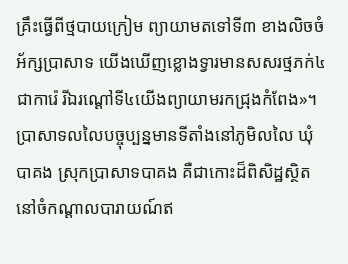គ្រឹះធ្វើពីថ្មបាយក្រៀម ព្យាយាមតទៅទី៣ ខាងលិចចំអ័ក្សប្រាសាទ យើងឃើញខ្លោងទ្វារមានសសរថ្មភក់៤ជាការ៉េ រីឯរណ្ដៅទី៤យើងព្យាយាមរកជ្រុងកំពែង»។
ប្រាសាទលលៃបច្ចុប្បន្នមានទីតាំងនៅភូមិលលៃ ឃុំបាគង ស្រុកប្រាសាទបាគង គឺជាកោះដ៏ពិសិដ្ឋស្ថិតនៅចំកណ្តាលបារាយណ៍ឥ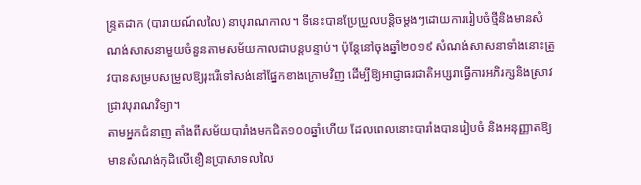ន្ទ្រតដាក (បារាយណ៍លលៃ) នាបុរាណកាល។ ទីនេះបានប្រែប្រួលបន្តិចម្តងៗដោយការរៀបចំថ្មីនិងមានសំណង់សាសនាមួយចំនួនតាមសម័យកាលជាបន្តបន្ទាប់។ ប៉ុន្តែនៅចុងឆ្នាំ២០១៩ សំណង់សាសនាទាំងនោះត្រូវបានសម្របសម្រួលឱ្យរុះរើទៅសង់នៅផ្នែកខាងក្រោមវិញ ដើម្បីឱ្យអាជ្ញាធរជាតិអប្សរាធ្វើការអភិរក្សនិងស្រាវជ្រាវបុរាណវិទ្យា។
តាមអ្នកជំនាញ តាំងពីសម័យបារាំងមកជិត១០០ឆ្នាំហើយ ដែលពេលនោះបារាំងបានរៀបចំ និងអនុញ្ញាតឱ្យមានសំណង់កុដិលើខឿនប្រាសាទលលៃ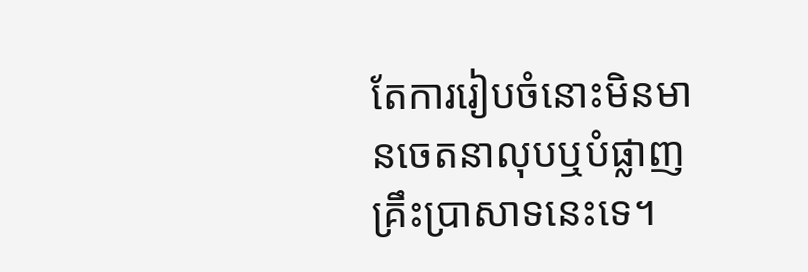តែការរៀបចំនោះមិនមានចេតនាលុបឬបំផ្លាញគ្រឹះប្រាសាទនេះទេ។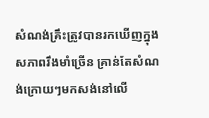សំណង់គ្រឹះត្រូវបានរកឃើញក្នុងសភាពរឹងមាំច្រើន គ្រាន់តែសំណង់ក្រោយៗមកសង់នៅលើ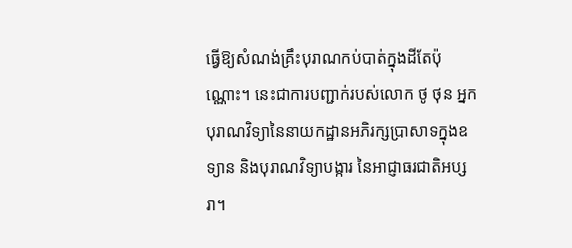ធ្វើឱ្យសំណង់គ្រឹះបុរាណកប់បាត់ក្នុងដីតែប៉ុណ្ណោះ។ នេះជាការបញ្ជាក់របស់លោក ថូ ថុន អ្នកបុរាណវិទ្យានៃនាយកដ្ឋានអភិរក្សប្រាសាទក្នុងឧទ្យាន និងបុរាណវិទ្យាបង្ការ នៃអាជ្ញាធរជាតិអប្សរា។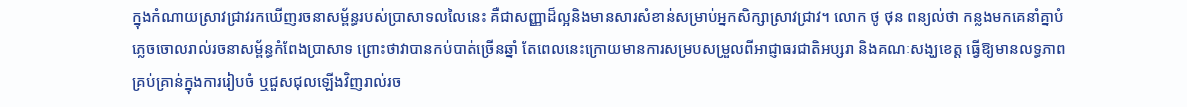ក្នុងកំណាយស្រាវជ្រាវរកឃើញរចនាសម្ព័ន្ធរបស់ប្រាសាទលលៃនេះ គឺជាសញ្ញាដ៏ល្អនិងមានសារសំខាន់សម្រាប់អ្នកសិក្សាស្រាវជ្រាវ។ លោក ថូ ថុន ពន្យល់ថា កន្លងមកគេនាំគ្នាបំភ្លេចចោលរាល់រចនាសម្ព័ន្ធកំពែងប្រាសាទ ព្រោះថាវាបានកប់បាត់ច្រើនឆ្នាំ តែពេលនេះក្រោយមានការសម្របសម្រួលពីអាជ្ញាធរជាតិអប្សរា និងគណៈសង្ឃខេត្ត ធ្វើឱ្យមានលទ្ធភាពគ្រប់គ្រាន់ក្នុងការរៀបចំ ឬជួសជុលឡើងវិញរាល់រច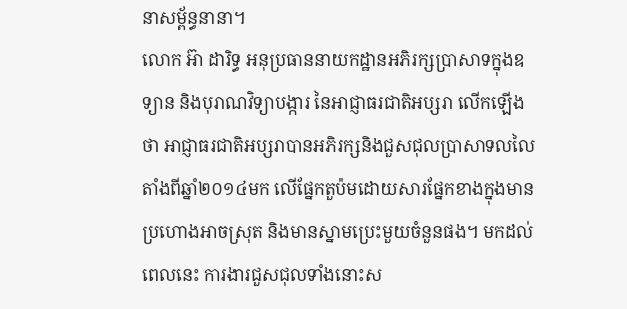នាសម្ព័ន្ធនានា។
លោក អ៊ា ដារិទ្ធ អនុប្រធាននាយកដ្ឋានអភិរក្សប្រាសាទក្នុងឧទ្យាន និងបុរាណវិទ្យាបង្ការ នៃអាជ្ញាធរជាតិអប្សរា លើកឡើងថា អាជ្ញាធរជាតិអប្សរាបានអភិរក្សនិងជួសជុលប្រាសាទលលៃតាំងពីឆ្នាំ២០១៤មក លើផ្នែកតួប៉មដោយសារផ្នែកខាងក្នុងមានប្រហោងអាចស្រុត និងមានស្នាមប្រេះមួយចំនួនផង។ មកដល់ពេលនេះ ការងារជួសជុលទាំងនោះស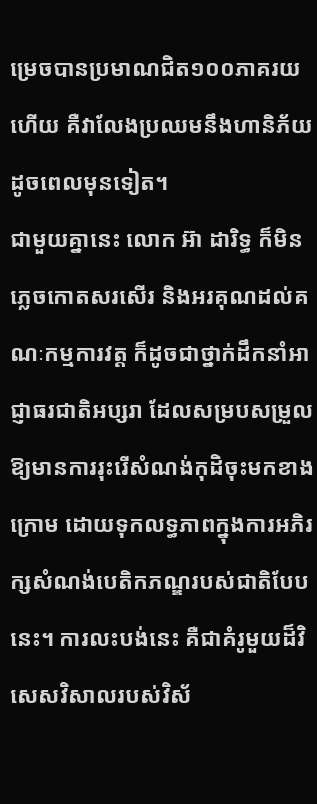ម្រេចបានប្រមាណជិត១០០ភាគរយហើយ គឺវាលែងប្រឈមនឹងហានិភ័យដូចពេលមុនទៀត។
ជាមួយគ្នានេះ លោក អ៊ា ដារិទ្ធ ក៏មិនភ្លេចកោតសរសើរ និងអរគុណដល់គណៈកម្មការវត្ត ក៏ដូចជាថ្នាក់ដឹកនាំអាជ្ញាធរជាតិអប្សរា ដែលសម្របសម្រួលឱ្យមានការរុះរើសំណង់កុដិចុះមកខាងក្រោម ដោយទុកលទ្ធភាពក្នុងការអភិរក្សសំណង់បេតិកភណ្ឌរបស់ជាតិបែបនេះ។ ការលះបង់នេះ គឺជាគំរូមួយដ៏វិសេសវិសាលរបស់វិស័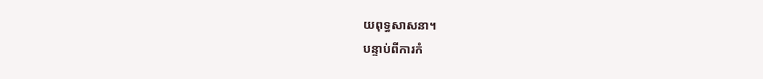យពុទ្ធសាសនា។
បន្ទាប់ពីការកំ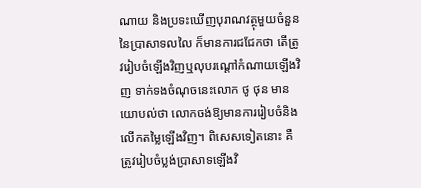ណាយ និងប្រទះឃើញបុរាណវត្ថុមួយចំនួននៃប្រាសាទលលៃ ក៏មានការជជែកថា តើត្រូវរៀបចំឡើងវិញឬលុបរណ្ដៅកំណាយឡើងវិញ ទាក់ទងចំណុចនេះលោក ថូ ថុន មានយោបល់ថា លោកចង់ឱ្យមានការរៀបចំនិងលើកតម្លៃឡើងវិញ។ ពិសេសទៀតនោះ គឺត្រូវរៀបចំប្លង់ប្រាសាទឡើងវិ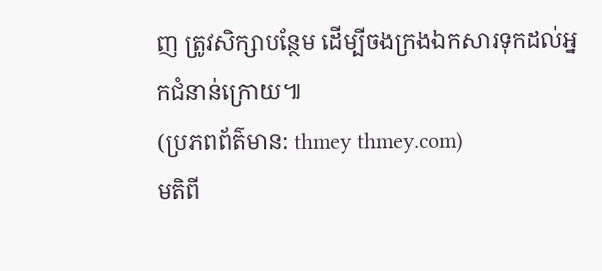ញ ត្រូវសិក្សាបន្ថែម ដើម្បីចងក្រងឯកសារទុកដល់អ្នកជំនាន់ក្រោយ៕
(ប្រភពព័ត៌មាន: thmey thmey.com)
មតិពី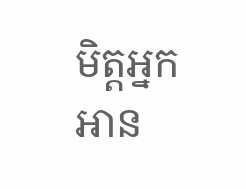មិត្តអ្នកអាន